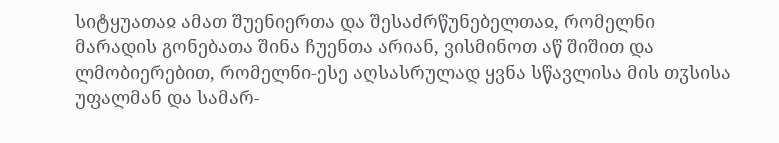სიტყუათაჲ ამათ შუენიერთა და შესაძრწუნებელთაჲ, რომელნი მარადის გონებათა შინა ჩუენთა არიან, ვისმინოთ აწ შიშით და ლმობიერებით, რომელნი-ესე აღსასრულად ყვნა სწავლისა მის თჳსისა უფალმან და სამარ-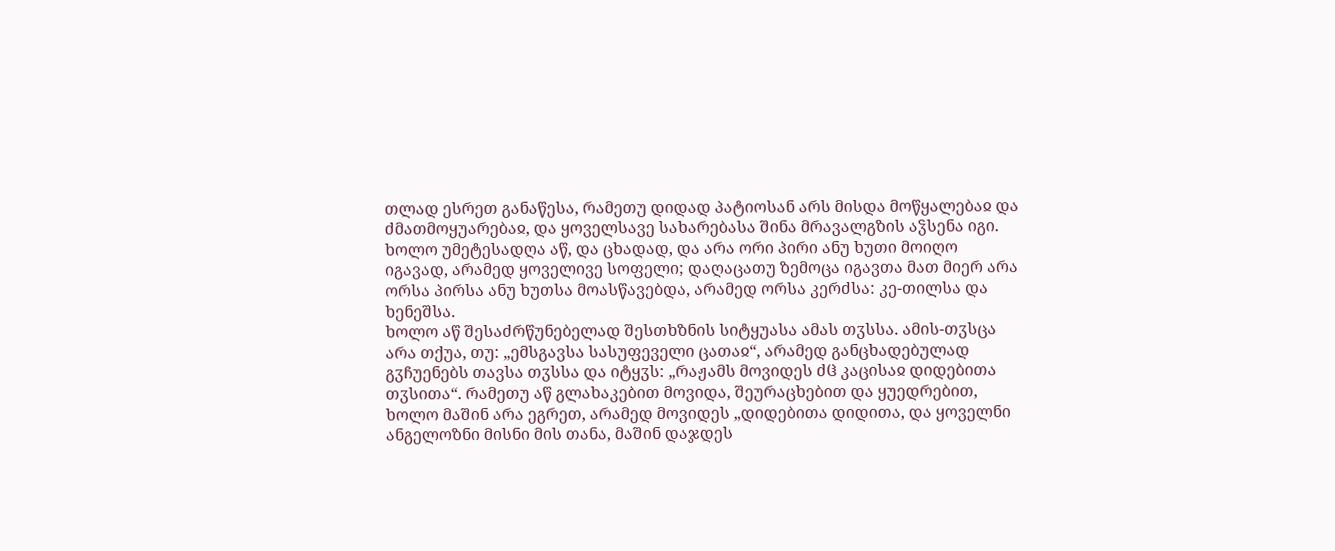თლად ესრეთ განაწესა, რამეთუ დიდად პატიოსან არს მისდა მოწყალებაჲ და ძმათმოყუარებაჲ, და ყოველსავე სახარებასა შინა მრავალგზის აჴსენა იგი. ხოლო უმეტესადღა აწ, და ცხადად, და არა ორი პირი ანუ ხუთი მოიღო იგავად, არამედ ყოველივე სოფელი; დაღაცათუ ზემოცა იგავთა მათ მიერ არა ორსა პირსა ანუ ხუთსა მოასწავებდა, არამედ ორსა კერძსა: კე-თილსა და ხენეშსა.
ხოლო აწ შესაძრწუნებელად შესთხზნის სიტყუასა ამას თჳსსა. ამის-თჳსცა არა თქუა, თუ: „ემსგავსა სასუფეველი ცათაჲ“, არამედ განცხადებულად გჳჩუენებს თავსა თჳსსა და იტყჳს: „რაჟამს მოვიდეს ძჱ კაცისაჲ დიდებითა თჳსითა“. რამეთუ აწ გლახაკებით მოვიდა, შეურაცხებით და ყუედრებით, ხოლო მაშინ არა ეგრეთ, არამედ მოვიდეს „დიდებითა დიდითა, და ყოველნი ანგელოზნი მისნი მის თანა, მაშინ დაჯდეს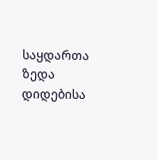საყდართა ზედა დიდებისა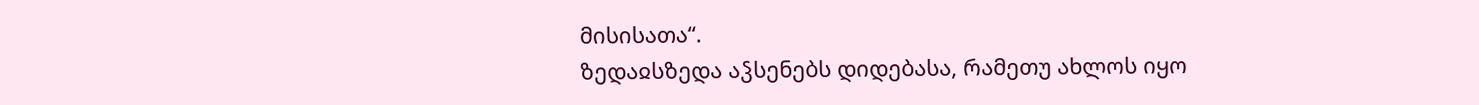მისისათა“.
ზედაჲსზედა აჴსენებს დიდებასა, რამეთუ ახლოს იყო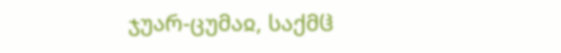ჯუარ-ცუმაჲ, საქმჱ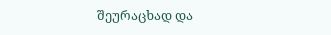შეურაცხად და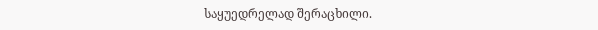საყუედრელად შერაცხილი.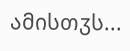ამისთჳს...